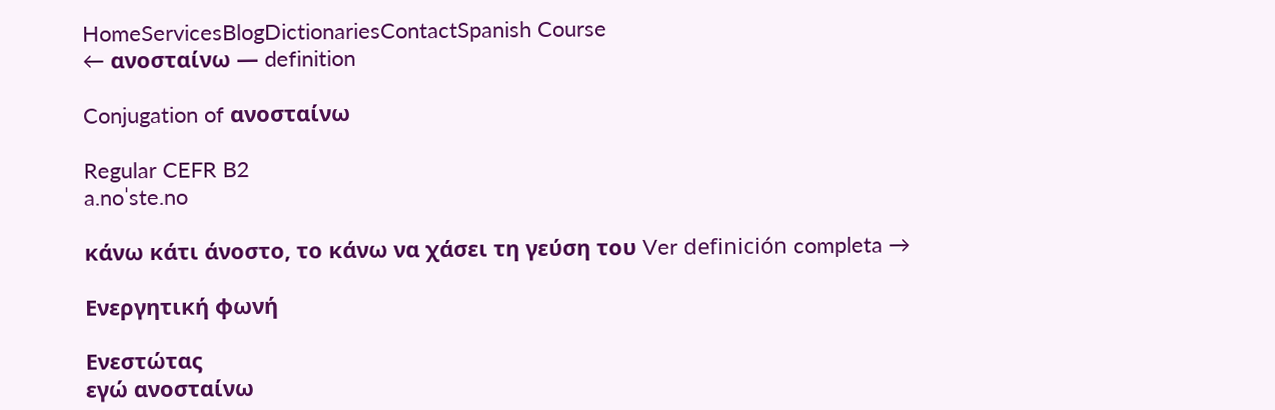HomeServicesBlogDictionariesContactSpanish Course
← ανοσταίνω — definition

Conjugation of ανοσταίνω

Regular CEFR B2
a.noˈste.no

κάνω κάτι άνοστο, το κάνω να χάσει τη γεύση του Ver definición completa →

Ενεργητική φωνή

Ενεστώτας
εγώ ανοσταίνω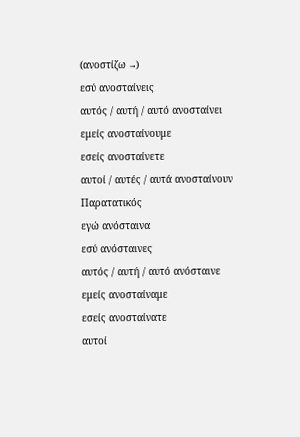(ανοστίζω →)
εσύ ανοσταίνεις
αυτός / αυτή / αυτό ανοσταίνει
εμείς ανοσταίνουμε
εσείς ανοσταίνετε
αυτοί / αυτές / αυτά ανοσταίνουν
Παρατατικός
εγώ ανόσταινα
εσύ ανόσταινες
αυτός / αυτή / αυτό ανόσταινε
εμείς ανοσταίναμε
εσείς ανοσταίνατε
αυτοί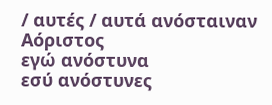/ αυτές / αυτά ανόσταιναν
Αόριστος
εγώ ανόστυνα
εσύ ανόστυνες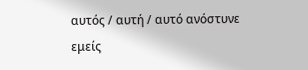αυτός / αυτή / αυτό ανόστυνε
εμείς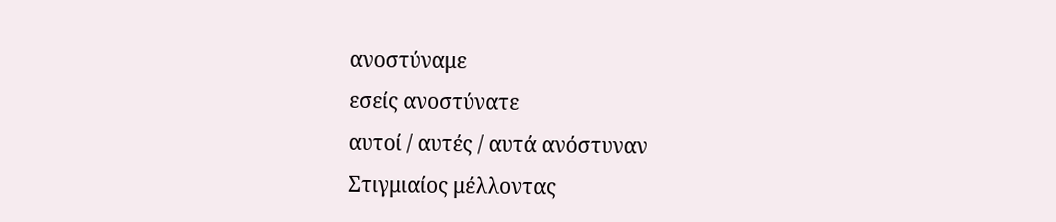ανοστύναμε
εσείς ανοστύνατε
αυτοί / αυτές / αυτά ανόστυναν
Στιγμιαίος μέλλοντας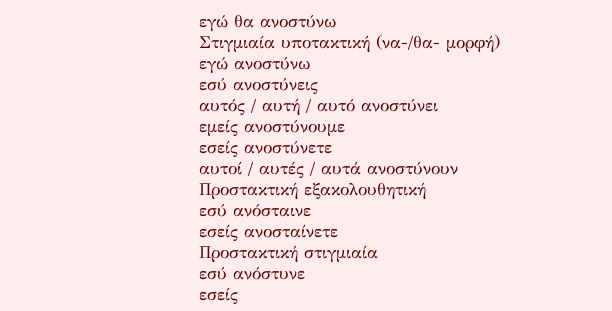εγώ θα ανοστύνω
Στιγμιαία υποτακτική (να-/θα- μορφή)
εγώ ανοστύνω
εσύ ανοστύνεις
αυτός / αυτή / αυτό ανοστύνει
εμείς ανοστύνουμε
εσείς ανοστύνετε
αυτοί / αυτές / αυτά ανοστύνουν
Προστακτική εξακολουθητική
εσύ ανόσταινε
εσείς ανοσταίνετε
Προστακτική στιγμιαία
εσύ ανόστυνε
εσείς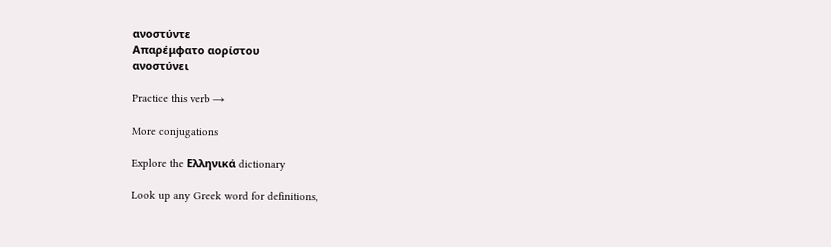ανοστύντε
Απαρέμφατο αορίστου
ανοστύνει

Practice this verb →

More conjugations

Explore the Ελληνικά dictionary

Look up any Greek word for definitions,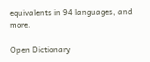equivalents in 94 languages, and more.

Open Dictionary